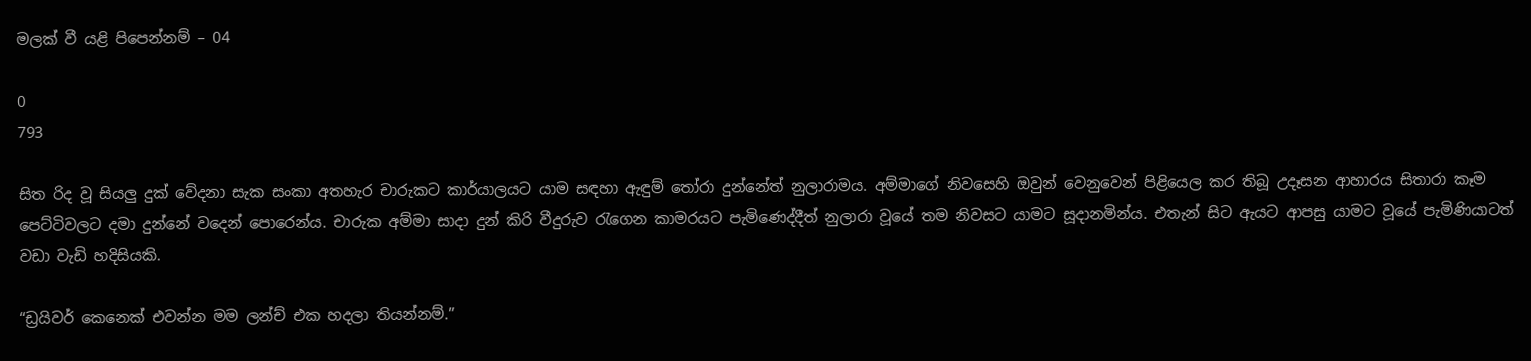මලක් වී යළි පිපෙන්නම් – 04

0
793

සිත රිද වූ සියලු දුක් වේදනා සැක සංකා අතහැර චාරුකට කාර්යාලයට යාම සඳහා ඇඳුම් තෝරා දුන්නේත් නුලාරාමය. අම්මාගේ නිවසෙහි ඔවුන් වෙනුවෙන් පිළියෙල කර තිබූ උදෑසන ආහාරය සිතාරා කෑම පෙට්ටිවලට දමා දුන්නේ වදෙන් පොරෙන්ය. චාරුක අම්මා සාදා දුන් කිරි වීදුරුව රැගෙන කාමරයට පැමිණෙද්දීත් නුලාරා වූයේ තම නිවසට යාමට සූදානමින්ය. එතැන් සිට ඇයට ආපසු යාමට වූයේ පැමිණියාටත් වඩා වැඩි හදිසියකි.

“ඩ්‍රයිවර් කෙනෙක් එවන්න මම ලන්ච් එක හදලා තියන්නම්.”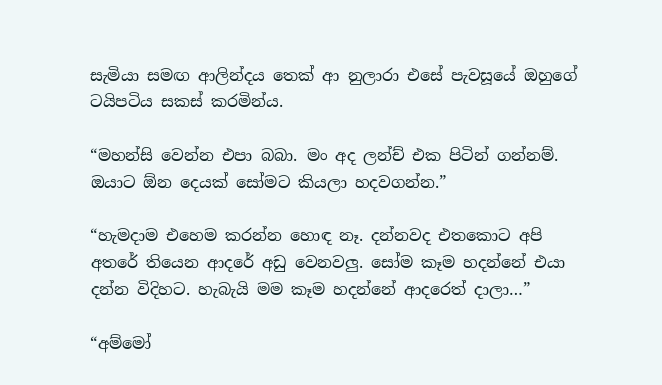සැමියා සමඟ ආලින්දය තෙක් ආ නුලාරා එසේ පැවසූයේ ඔහුගේ ටයිපටිය සකස් කරමින්ය.

“මහන්සි වෙන්න එපා බබා. මං අද ලන්ච් එක පිටින් ගන්නම්. ඔයාට ඕන දෙයක් සෝමට කියලා හදවගන්න.”

“හැමදාම එහෙම කරන්න හොඳ නෑ. දන්නවද එතකොට අපි අතරේ තියෙන ආදරේ අඩු වෙනවලු. සෝම කෑම හදන්නේ එයා දන්න විදිහට. හැබැයි මම කෑම හදන්නේ ආදරෙත් දාලා…”

“අම්මෝ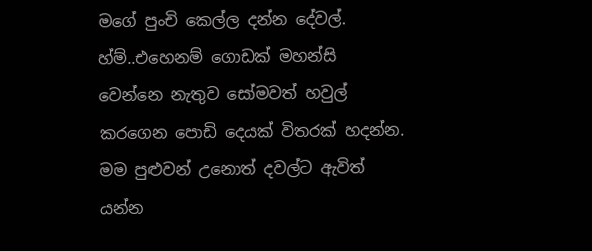මගේ පුංචි කෙල්ල දන්න දේවල්. හ්ම්..එහෙනම් ගොඩක් මහන්සි වෙන්නෙ නැතුව සෝමවත් හවුල් කරගෙන පොඩි දෙයක් විතරක් හදන්න. මම පුළුවන් උනොත් දවල්ට ඇවිත් යන්න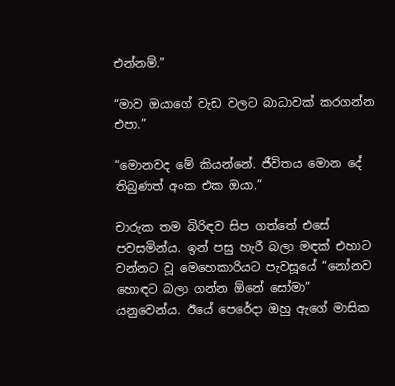එන්නම්.”

“මාව ඔයාගේ වැඩ වලට බාධාවක් කරගන්න එපා.”

“මොනවද මේ කියන්නේ. ජීවිතය මොන දේ තිබුණත් අංක එක ඔයා.”

චාරුක තම බිරිඳව සිප ගත්තේ එසේ පවසමින්ය. ඉන් පසු හැරී බලා මඳක් එහාට වන්නට වූ මෙහෙකාරියට පැවසූයේ “නෝනව හොඳට බලා ගන්න ඕනේ සෝමා” යනුවෙන්ය. ඊයේ පෙරේදා ඔහු ඇගේ මාසික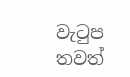වැටුප තවත්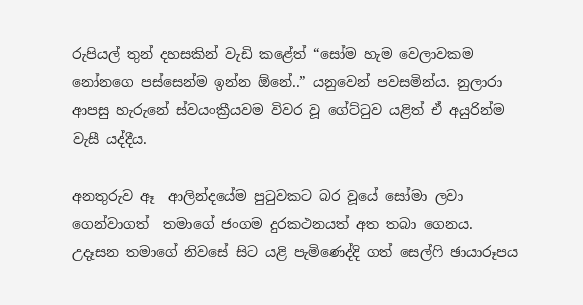රුපියල් තුන් දහසකින් වැඩි කළේත් “සෝම හැම වෙලාවකම නෝනගෙ පස්සෙන්ම ඉන්න ඕනේ..” යනුවෙන් පවසමින්ය. නුලාරා ආපසු හැරුනේ ස්වයංක්‍රීයවම විවර වූ ගේට්ටුව යළිත් ඒ අයුරින්ම වැසී යද්දීය.

අනතුරුව ඈ  ආලින්දයේම පුටුවකට බර වූයේ සෝමා ලවා ගෙන්වාගත්  තමාගේ ජංගම දුරකථනයත් අත තබා ගෙනය. උදෑසන තමාගේ නිවසේ සිට යළි පැමිණෙද්දි ගත් සෙල්ෆි ඡායාරූපය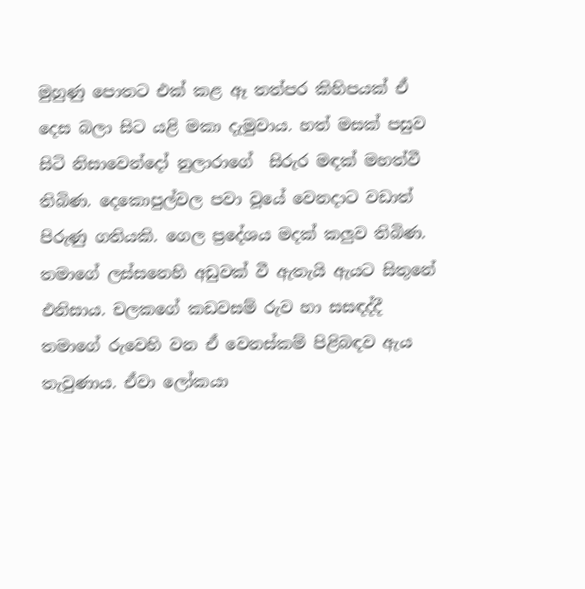මුහුණු පොතට එක් කළ ඈ තත්පර කිහිපයක් ඒ දෙස බලා සිට යළි මකා දැමුවාය. හත් මසක් පසුව සිටි නිසාවෙන්දෝ නුලාරාගේ  සිරුර මඳක් මහත්වී තිබිණ. දෙකොපුල්වල පවා වූයේ වෙනදාට වඩාත් පිරුණු ගතියකි. ගෙල ප්‍රදේශය මදක් කලුව තිබිණ. තමාගේ ලස්සනෙහි අඩුවක් වී ඇතැයි ඇයට සිතුනේ එනිසාය. චලකගේ කඩවසම් රුව හා සසඳද්දී තමාගේ රුවෙහි වන ඒ වෙනස්කම් පිළිබඳව ඇය තැවුණාය. ඒවා ලෝකයා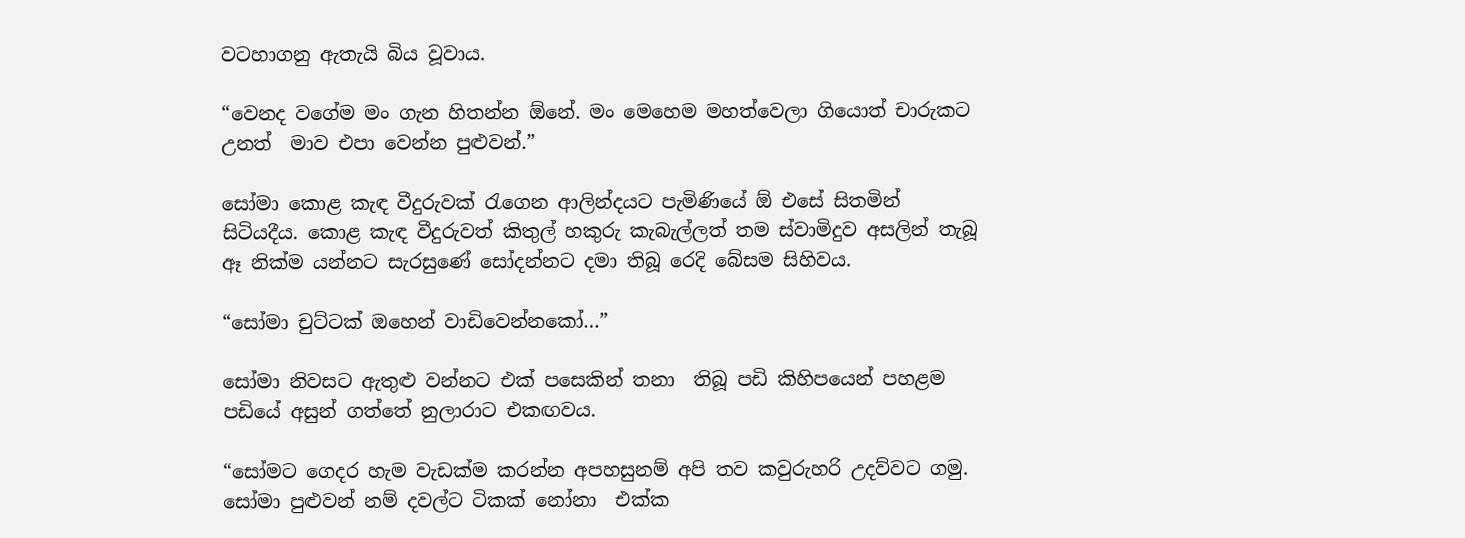වටහාගනු ඇතැයි බිය වූවාය.

“වෙනද වගේම මං ගැන හිතන්න ඕනේ. මං මෙහෙම මහත්වෙලා ගියොත් චාරුකට  උනත්  මාව එපා වෙන්න පුළුවන්.”

සෝමා කොළ කැඳ වීදුරුවක් රැගෙන ආලින්දයට පැමිණියේ ඕ එසේ සිතමින් සිටියදීය. කොළ කැඳ වීදුරුවත් කිතුල් හකුරු කැබැල්ලත් තම ස්වාමිදුව අසලින් තැබූ ඈ නික්ම යන්නට සැරසුණේ සෝදන්නට දමා තිබූ රෙදි බේසම සිහිවය.

“සෝමා චුට්ටක් ඔහෙන් වාඩිවෙන්නකෝ…”

සෝමා නිවසට ඇතුළු වන්නට එක් පසෙකින් තනා  තිබූ පඩි කිහිපයෙන් පහළම පඩියේ අසුන් ගත්තේ නුලාරාට එකඟවය.

“සෝමට ගෙදර හැම වැඩක්ම කරන්න අපහසුනම් අපි තව කවුරුහරි උදව්වට ගමු. සෝමා පුළුවන් නම් දවල්ට ටිකක් නෝනා  එක්ක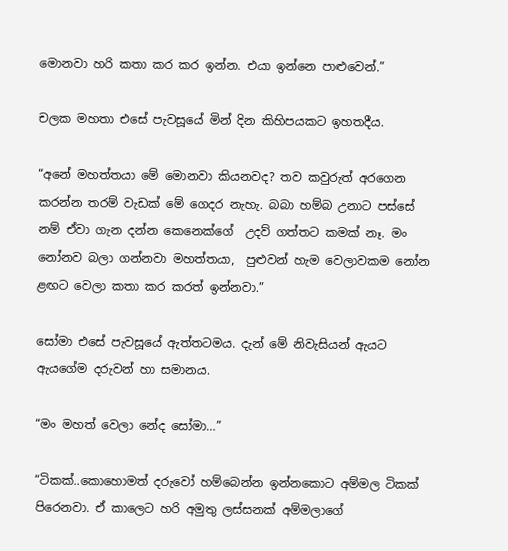මොනවා හරි කතා කර කර ඉන්න. එයා ඉන්නෙ පාළුවෙන්.”

චලක මහතා එසේ පැවසූයේ මින් දින කිහිපයකට ඉහතදීය.

“අනේ මහත්තයා මේ මොනවා කියනවද? තව කවුරුත් අරගෙන කරන්න තරම් වැඩක් මේ ගෙදර නැහැ. බබා හම්බ උනාට පස්සේ නම් ඒවා ගැන දන්න කෙනෙක්ගේ  උදව් ගත්තට කමක් නෑ. මං නෝනව බලා ගන්නවා මහත්තයා,  පුළුවන් හැම වෙලාවකම නෝන ළඟට වෙලා කතා කර කරත් ඉන්නවා.”

සෝමා එසේ පැවසූයේ ඇත්තටමය. දැන් මේ නිවැසියන් ඇයට ඇයගේම දරුවන් හා සමානය.

“මං මහත් වෙලා නේද සෝමා…”

“ටිකක්..කොහොමත් දරුවෝ හම්බෙන්න ඉන්නකොට අම්මල ටිකක් පිරෙනවා. ඒ කාලෙට හරි අමුතු ලස්සනක් අම්මලාගේ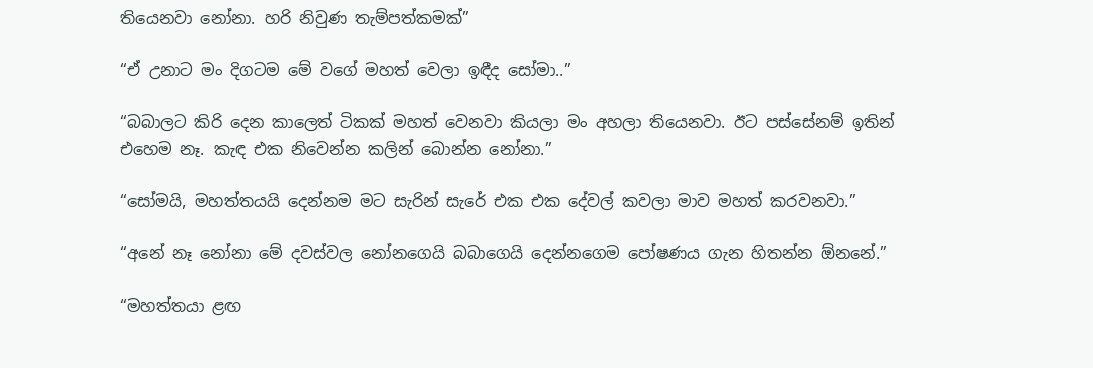තියෙනවා නෝනා. හරි නිවුණ තැම්පත්කමක්”

“ඒ උනාට මං දිගටම මේ වගේ මහත් වෙලා ඉඳීද සෝමා..”

“බබාලට කිරි දෙන කාලෙත් ටිකක් මහත් වෙනවා කියලා මං අහලා තියෙනවා. ඊට පස්සේනම් ඉතින් එහෙම නෑ. කැඳ එක නිවෙන්න කලින් බොන්න නෝනා.”

“සෝමයි, මහත්තයයි දෙන්නම මට සැරින් සැරේ එක එක දේවල් කවලා මාව මහත් කරවනවා.”

“අනේ නෑ නෝනා මේ දවස්වල නෝනගෙයි බබාගෙයි දෙන්නගෙම පෝෂණය ගැන හිතන්න ඕනනේ.”

“මහත්තයා ළඟ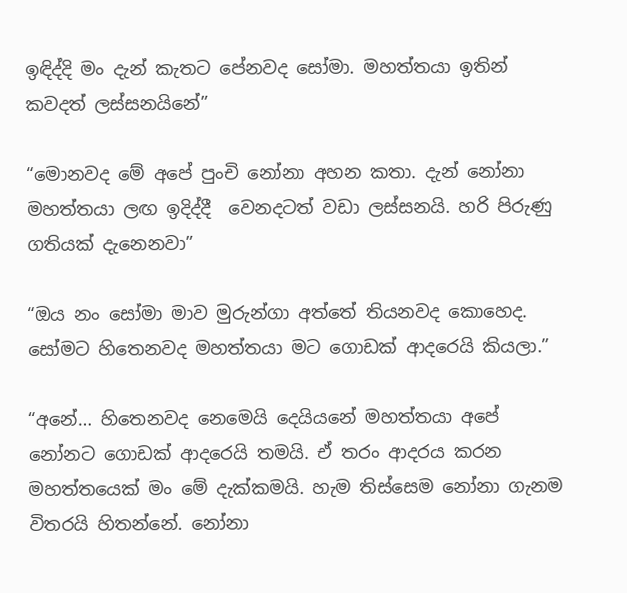ඉඳිද්දි මං දැන් කැතට පේනවද සෝමා. මහත්තයා ඉතින් කවදත් ලස්සනයිනේ”

“මොනවද මේ අපේ පුංචි නෝනා අහන කතා. දැන් නෝනා මහත්තයා ලඟ ඉදිද්දී  වෙනදටත් වඩා ලස්සනයි. හරි පිරුණු ගතියක් දැනෙනවා”

“ඔය නං සෝමා මාව මුරුන්ගා අත්තේ තියනවද කොහෙද. සෝමට හිතෙනවද මහත්තයා මට ගොඩක් ආදරෙයි කියලා.”

“අනේ… හිතෙනවද නෙමෙයි දෙයියනේ මහත්තයා අපේ නෝනට ගොඩක් ආදරෙයි තමයි. ඒ තරං ආදරය කරන මහත්තයෙක් මං මේ දැක්කමයි. හැම තිස්සෙම නෝනා ගැනම විතරයි හිතන්නේ. නෝනා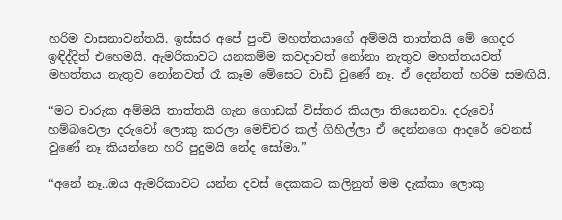හරිම වාසනාවන්තයි. ඉස්සර අපේ පුංචි මහත්තයාගේ අම්මයි තාත්තයි මේ ගෙදර ඉඳිද්දිත් එහෙමයි. ඇමරිකාවට යනකම්ම කවදාවත් නෝනා නැතුව මහත්තයවත් මහත්තය නැතුව නෝනවත් රෑ කෑම මේසෙට වාඩි වුණේ නෑ. ඒ දෙන්නත් හරිම සමඟියි.

“මට චාරුක අම්මයි තාත්තයි ගැන ගොඩක් විස්තර කියලා තියෙනවා. දරුවෝ හම්බවෙලා දරුවෝ ලොකු කරලා මෙච්චර කල් ගිහිල්ලා ඒ දෙන්නගෙ ආදරේ වෙනස් වුණේ නෑ කියන්නෙ හරි පුදුමයි නේද සෝමා.”

“අනේ නෑ..ඔය ඇමරිකාවට යන්න දවස් දෙකකට කලිනුත් මම දැක්කා ලොකු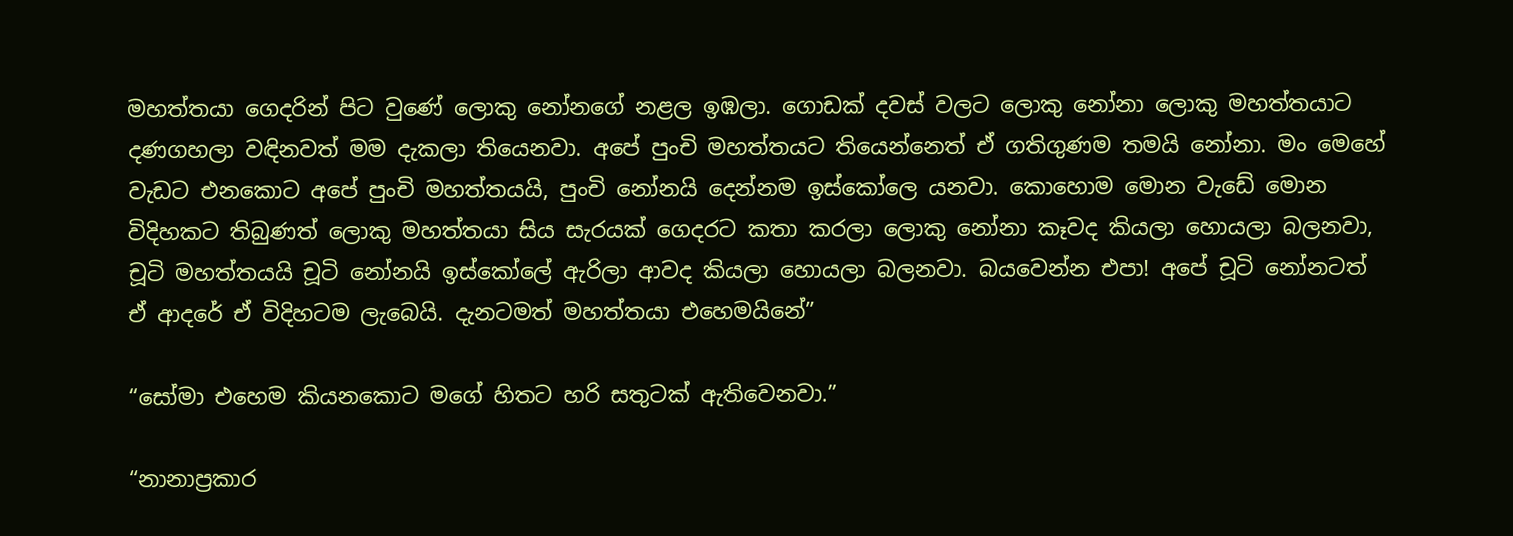මහත්තයා ගෙදරින් පිට වුණේ ලොකු නෝනගේ නළල ඉඹලා. ගොඩක් දවස් වලට ලොකු නෝනා ලොකු මහත්තයාට දණගහලා වඳිනවත් මම දැකලා තියෙනවා. අපේ පුංචි මහත්තයට තියෙන්නෙත් ඒ ගතිගුණම තමයි නෝනා. මං මෙහේ වැඩට එනකොට අපේ පුංචි මහත්තයයි, පුංචි නෝනයි දෙන්නම ඉස්කෝලෙ යනවා. කොහොම මොන වැඩේ මොන විදිහකට තිබුණත් ලොකු මහත්තයා සිය සැරයක් ගෙදරට කතා කරලා ලොකු නෝනා කෑවද කියලා හොයලා බලනවා, චූටි මහත්තයයි චූටි නෝනයි ඉස්කෝලේ ඇරිලා ආවද කියලා හොයලා බලනවා. බයවෙන්න එපා! අපේ චූටි නෝනටත්  ඒ ආදරේ ඒ විදිහටම ලැබෙයි. දැනටමත් මහත්තයා එහෙමයිනේ”

“සෝමා එහෙම කියනකොට මගේ හිතට හරි සතුටක් ඇතිවෙනවා.”

“නානාප්‍රකාර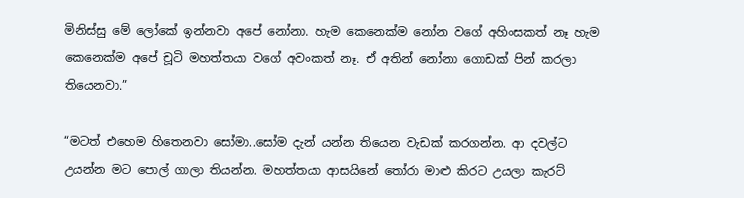මිනිස්සු මේ ලෝකේ ඉන්නවා අපේ නෝනා. හැම කෙනෙක්ම නෝන වගේ අහිංසකත් නෑ හැම කෙනෙක්ම අපේ චූටි මහත්තයා වගේ අවංකත් නෑ. ඒ අතින් නෝනා ගොඩක් පින් කරලා තියෙනවා.”

“මටත් එහෙම හිතෙනවා සෝමා..සෝම දැන් යන්න තියෙන වැඩක් කරගන්න. ආ දවල්ට උයන්න මට පොල් ගාලා තියන්න. මහත්තයා ආසයිනේ තෝරා මාළු කිරට උයලා කැරට්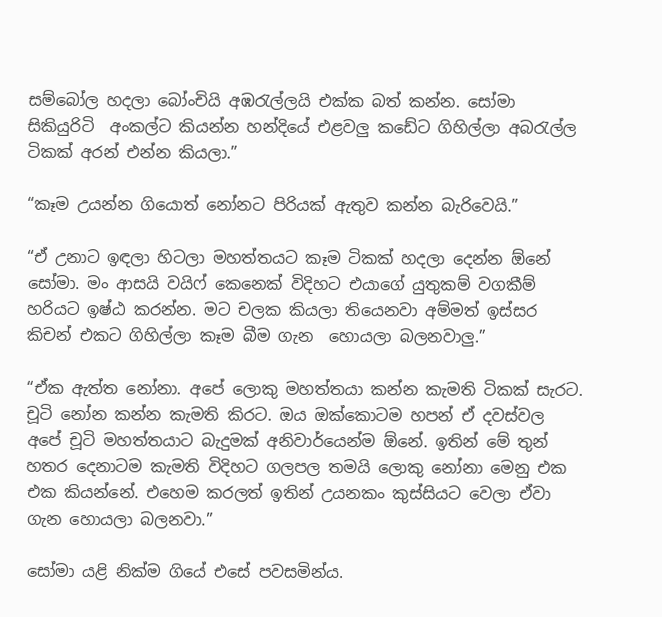සම්බෝල හදලා බෝංචියි අඹරැල්ලයි එක්ක බත් කන්න. සෝමා සිකියුරිටි  අංකල්ට කියන්න හන්දියේ එළවලු කඩේට ගිහිල්ලා අබරැල්ල ටිකක් අරන් එන්න කියලා.”

“කෑම උයන්න ගියොත් නෝනට පිරියක් ඇතුව කන්න බැරිවෙයි.”

“ඒ උනාට ඉඳලා හිටලා මහත්තයට කෑම ටිකක් හදලා දෙන්න ඕනේ සෝමා. මං ආසයි වයිෆ් කෙනෙක් විදිහට එයාගේ යුතුකම් වගකීම් හරියට ඉෂ්ඨ කරන්න. මට චලක කියලා තියෙනවා අම්මත් ඉස්සර කිචන් එකට ගිහිල්ලා කෑම බීම ගැන  හොයලා බලනවාලු.”

“ඒක ඇත්ත නෝනා. අපේ ලොකු මහත්තයා කන්න කැමති ටිකක් සැරට. චූටි නෝන කන්න කැමති කිරට. ඔය ඔක්කොටම හපන් ඒ දවස්වල අපේ චූටි මහත්තයාට බැදුමක් අනිවාර්යෙන්ම ඕනේ. ඉතින් මේ තුන් හතර දෙනාටම කැමති විදිහට ගලපල තමයි ලොකු නෝනා මෙනු එක එක කියන්නේ. එහෙම කරලත් ඉතින් උයනකං කුස්සියට වෙලා ඒවා ගැන හොයලා බලනවා.”

සෝමා යළි නික්ම ගියේ එසේ පවසමින්ය.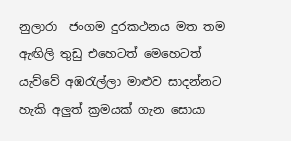නුලාරා  ජංගම දුරකථනය මත තම ඇඟිලි තුඩු එහෙටත් මෙහෙටත් යැව්වේ අඹරැල්ලා මාළුව සාදන්නට හැකි අලුත් ක්‍රමයක් ගැන සොයා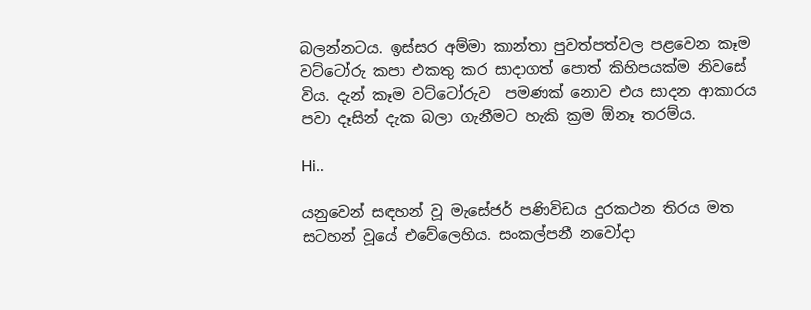බලන්නටය. ඉස්සර අම්මා කාන්තා පුවත්පත්වල පළවෙන කෑම වට්ටෝරු කපා එකතු කර සාදාගත් පොත් කිහිපයක්ම නිවසේ විය. දැන් කෑම වට්ටෝරුව  පමණක් නොව එය සාදන ආකාරය පවා දෑසින් දැක බලා ගැනීමට හැකි ක්‍රම ඕනෑ තරම්ය.

Hi..

යනුවෙන් සඳහන් වූ මැසේජර් පණිවිඩය දුරකථන තිරය මත සටහන් වූයේ එවේලෙහිය. සංකල්පනී නවෝදා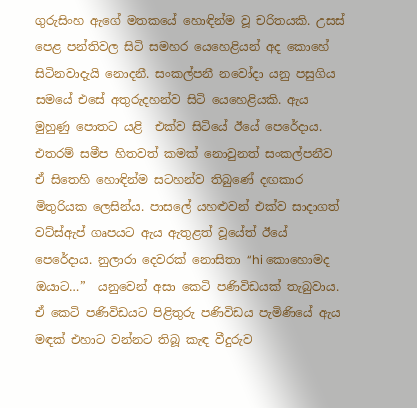ගුරුසිංහ ඇගේ මතකයේ හොඳින්ම වූ චරිතයකි. උසස් පෙළ පන්තිවල සිටි සමහර යෙහෙළියන් අද කොහේ සිටිනවාදැයි නොදනී. සංකල්පනී නවෝදා යනු පසුගිය සමයේ එසේ අතුරුදහන්ව සිටි යෙහෙළියකි. ඇය මුහුණු පොතට යළි  එක්ව සිටියේ ඊයේ පෙරේදාය. එතරම් සමීප හිතවත් කමක් නොවුනත් සංකල්පනීව ඒ සිතෙහි හොඳින්ම සටහන්ව තිබුණේ දඟකාර මිතුරියක ලෙසින්ය. පාසලේ යහළුවන් එක්ව සාදාගත් වට්ස්ඇප් ගෘපයට ඇය ඇතුළත් වූයේත් ඊයේ පෙරේදාය. නුලාරා දෙවරක් නොසිතා “hi කොහොමද ඔයාට…”  යනුවෙන් අසා කෙටි පණිවිඩයක් තැබුවාය. ඒ කෙටි පණිවිඩයට පිළිතුරු පණිවිඩය පැමිණියේ ඇය මඳක් එහාට වන්නට තිබූ කැඳ වීදුරුව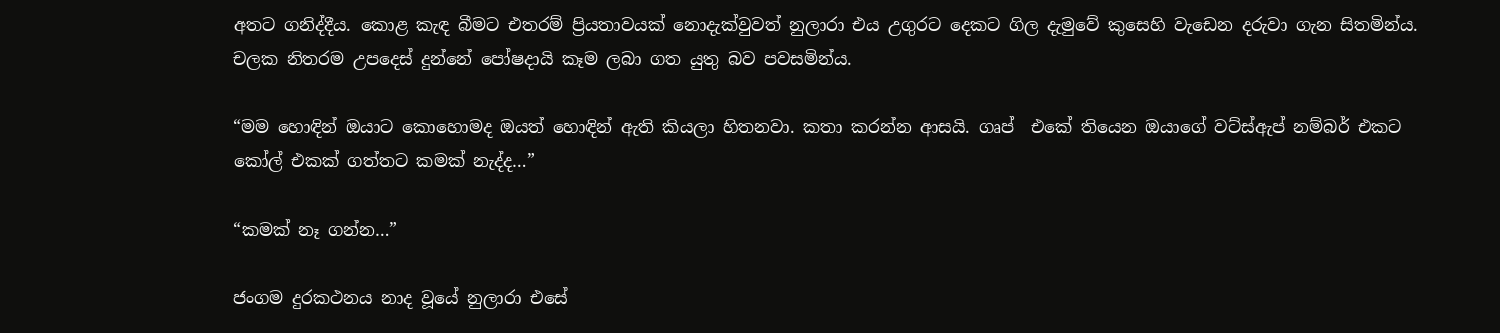අතට ගනිද්දීය. කොළ කැඳ බීමට එතරම් ප්‍රියතාවයක් නොදැක්වුවත් නුලාරා එය උගුරට දෙකට ගිල දැමුවේ කුසෙහි වැඩෙන දරුවා ගැන සිතමින්ය. චලක නිතරම උපදෙස් දුන්නේ පෝෂදායි කෑම ලබා ගත යුතු බව පවසමින්ය.

“මම හොඳින් ඔයාට කොහොමද ඔයත් හොඳින් ඇති කියලා හිතනවා. කතා කරන්න ආසයි. ගෘප්  එකේ තියෙන ඔයාගේ වට්ස්ඇප් නම්බර් එකට කෝල් එකක් ගත්තට කමක් නැද්ද…”

“කමක් නෑ ගන්න…”

ජංගම දුරකථනය නාද වූයේ නුලාරා එසේ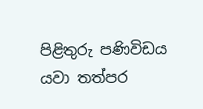පිළිතුරු පණිවිඩය යවා තත්පර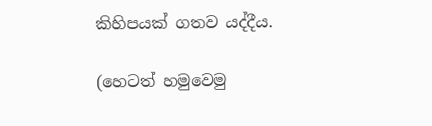කිහිපයක් ගතව යද්දීය.

(හෙටත් හමුවෙමු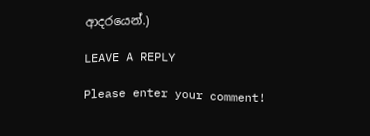ආදරයෙන්.)

LEAVE A REPLY

Please enter your comment!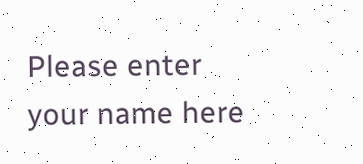Please enter your name here